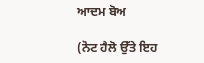ਆਦਮ ਬੋਅ

(ਨੋਟ ਹੈਲੋ ਉੱਤੇ ਇਹ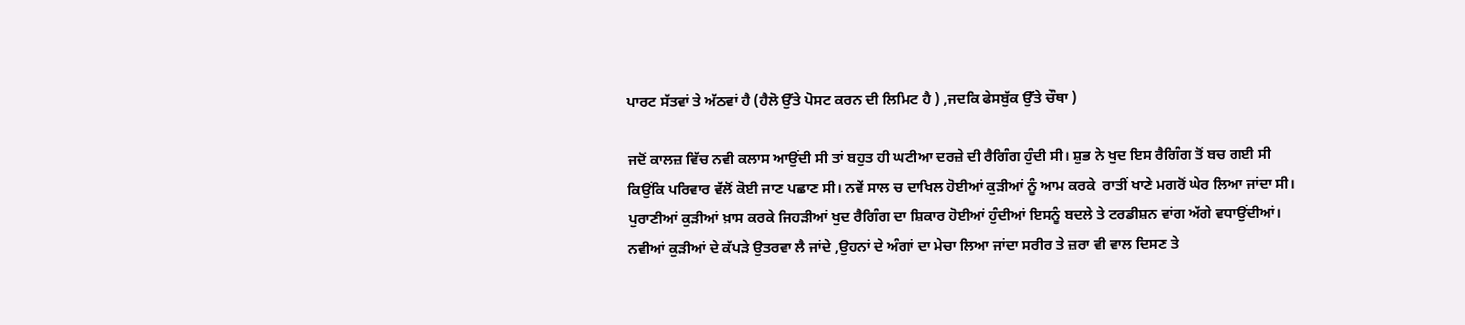ਪਾਰਟ ਸੱਤਵਾਂ ਤੇ ਅੱਠਵਾਂ ਹੈ (ਹੈਲੋ ਉੱਤੇ ਪੋਸਟ ਕਰਨ ਦੀ ਲਿਮਿਟ ਹੈ ) ,ਜਦਕਿ ਫੇਸਬੁੱਕ ਉੱਤੇ ਚੌਥਾ )

ਜਦੋਂ ਕਾਲਜ਼ ਵਿੱਚ ਨਵੀ ਕਲਾਸ ਆਉਂਦੀ ਸੀ ਤਾਂ ਬਹੁਤ ਹੀ ਘਟੀਆ ਦਰਜ਼ੇ ਦੀ ਰੈਗਿੰਗ ਹੁੰਦੀ ਸੀ। ਸ਼ੁਭ ਨੇ ਖੁਦ ਇਸ ਰੈਗਿੰਗ ਤੋਂ ਬਚ ਗਈ ਸੀ ਕਿਉਂਕਿ ਪਰਿਵਾਰ ਵੱਲੋਂ ਕੋਈ ਜਾਣ ਪਛਾਣ ਸੀ। ਨਵੇਂ ਸਾਲ ਚ ਦਾਖਿਲ ਹੋਈਆਂ ਕੁੜੀਆਂ ਨੂੰ ਆਮ ਕਰਕੇ  ਰਾਤੀਂ ਖਾਣੇ ਮਗਰੋਂ ਘੇਰ ਲਿਆ ਜਾਂਦਾ ਸੀ। ਪੁਰਾਣੀਆਂ ਕੁੜੀਆਂ ਖ਼ਾਸ ਕਰਕੇ ਜਿਹੜੀਆਂ ਖੁਦ ਰੈਗਿੰਗ ਦਾ ਸ਼ਿਕਾਰ ਹੋਈਆਂ ਹੁੰਦੀਆਂ ਇਸਨੂੰ ਬਦਲੇ ਤੇ ਟਰਡੀਸ਼ਨ ਵਾਂਗ ਅੱਗੇ ਵਧਾਉਂਦੀਆਂ। ਨਵੀਆਂ ਕੁੜੀਆਂ ਦੇ ਕੱਪੜੇ ਉਤਰਵਾ ਲੈ ਜਾਂਦੇ ,ਉਹਨਾਂ ਦੇ ਅੰਗਾਂ ਦਾ ਮੇਚਾ ਲਿਆ ਜਾਂਦਾ ਸਰੀਰ ਤੇ ਜ਼ਰਾ ਵੀ ਵਾਲ ਦਿਸਣ ਤੇ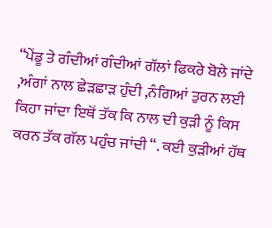“ਪੇਂਡੂ ਤੇ ਗੰਦੀਆਂ ਗੰਦੀਆਂ ਗੱਲਾਂ ਫਿਕਰੇ ਬੋਲੇ ਜਾਂਦੇ ,ਅੰਗਾਂ ਨਾਲ ਛੇੜਛਾੜ ਹੁੰਦੀ ,ਨੰਗਿਆਂ ਤੁਰਨ ਲਈ ਕਿਹਾ ਜਾਂਦਾ ਇਥੋਂ ਤੱਕ ਕਿ ਨਾਲ ਦੀ ਕੁੜੀ ਨੂੰ ਕਿਸ ਕਰਨ ਤੱਕ ਗੱਲ ਪਹੁੰਚ ਜਾਂਦੀ “. ਕਈ ਕੁੜੀਆਂ ਹੱਥ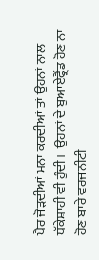ਪੈਰ ਜੋੜਦੀਆਂ ਮਨਾ ਕਰਦੀਆਂ ਤਾਂ ਉਹਨਾਂ ਨਾਲ ਧੱਕੇਸ਼ਾਹੀ ਵੀ ਹੁੰਦੀ।  ਉਹਨਾਂ ਦੇ ਬੁਆਏਫ੍ਰੈਂਡ ਹੋਣ ਨਾ ਹੋਣ ਬਾਰੇ ਵਰਜਨੀਟੀ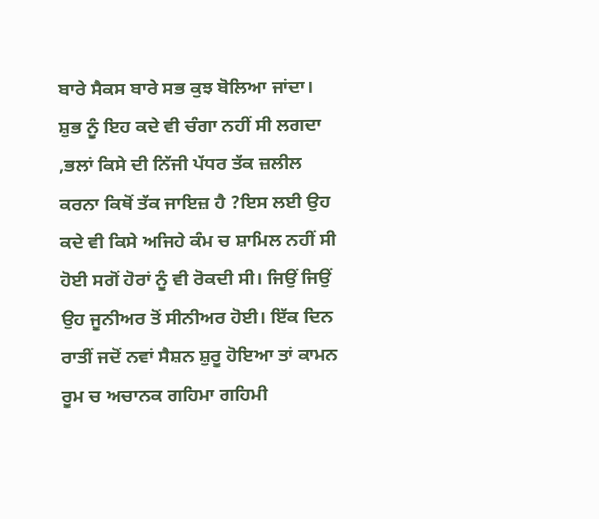ਬਾਰੇ ਸੈਕਸ ਬਾਰੇ ਸਭ ਕੁਝ ਬੋਲਿਆ ਜਾਂਦਾ। ਸ਼ੁਭ ਨੂੰ ਇਹ ਕਦੇ ਵੀ ਚੰਗਾ ਨਹੀਂ ਸੀ ਲਗਦਾ ,ਭਲਾਂ ਕਿਸੇ ਦੀ ਨਿੱਜੀ ਪੱਧਰ ਤੱਕ ਜ਼ਲੀਲ ਕਰਨਾ ਕਿਥੋਂ ਤੱਕ ਜਾਇਜ਼ ਹੈ ?ਇਸ ਲਈ ਉਹ ਕਦੇ ਵੀ ਕਿਸੇ ਅਜਿਹੇ ਕੰਮ ਚ ਸ਼ਾਮਿਲ ਨਹੀਂ ਸੀ ਹੋਈ ਸਗੋਂ ਹੋਰਾਂ ਨੂੰ ਵੀ ਰੋਕਦੀ ਸੀ। ਜਿਉਂ ਜਿਉਂ ਉਹ ਜੂਨੀਅਰ ਤੋਂ ਸੀਨੀਅਰ ਹੋਈ। ਇੱਕ ਦਿਨ ਰਾਤੀਂ ਜਦੋਂ ਨਵਾਂ ਸੈਸ਼ਨ ਸ਼ੁਰੂ ਹੋਇਆ ਤਾਂ ਕਾਮਨ ਰੂਮ ਚ ਅਚਾਨਕ ਗਹਿਮਾ ਗਹਿਮੀ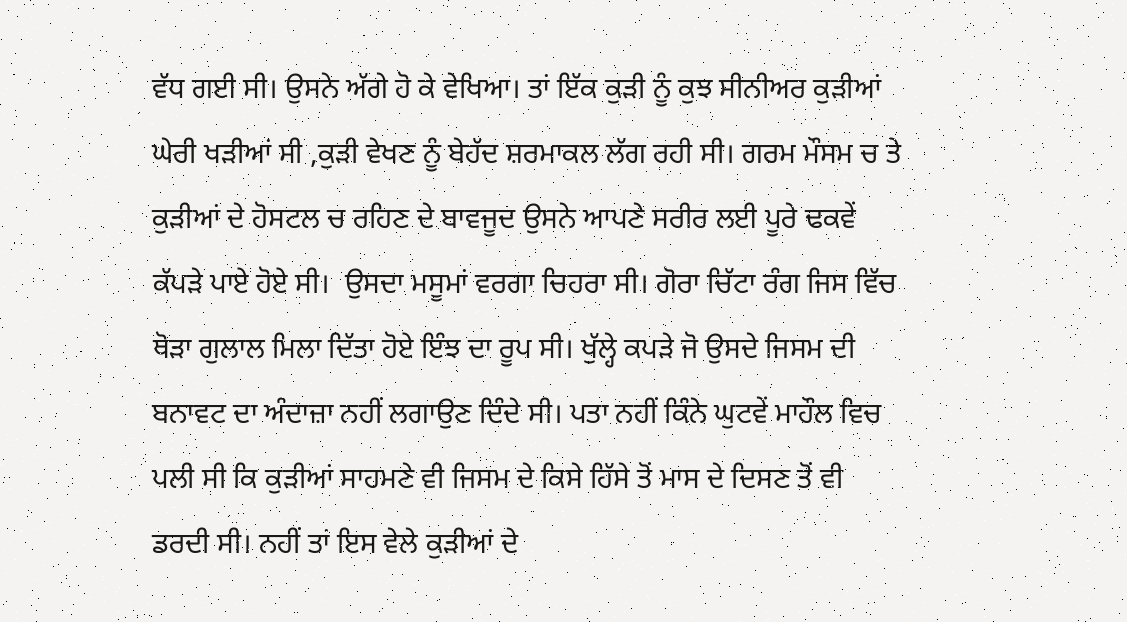ਵੱਧ ਗਈ ਸੀ। ਉਸਨੇ ਅੱਗੇ ਹੋ ਕੇ ਵੇਖਿਆ। ਤਾਂ ਇੱਕ ਕੁੜੀ ਨੂੰ ਕੁਝ ਸੀਨੀਅਰ ਕੁੜੀਆਂ ਘੇਰੀ ਖੜੀਆਂ ਸੀ ,ਕੁੜੀ ਵੇਖਣ ਨੂੰ ਬੇਹੱਦ ਸ਼ਰਮਾਕਲ ਲੱਗ ਰਹੀ ਸੀ। ਗਰਮ ਮੌਸਮ ਚ ਤੇ ਕੁੜੀਆਂ ਦੇ ਹੋਸਟਲ ਚ ਰਹਿਣ ਦੇ ਬਾਵਜੂਦ ਉਸਨੇ ਆਪਣੇ ਸਰੀਰ ਲਈ ਪੂਰੇ ਢਕਵੇਂ ਕੱਪੜੇ ਪਾਏ ਹੋਏ ਸੀ।  ਉਸਦਾ ਮਸੂਮਾਂ ਵਰਗਾ ਚਿਹਰਾ ਸੀ। ਗੋਰਾ ਚਿੱਟਾ ਰੰਗ ਜਿਸ ਵਿੱਚ ਥੋੜਾ ਗੁਲਾਲ ਮਿਲਾ ਦਿੱਤਾ ਹੋਏ ਇੰਝ ਦਾ ਰੂਪ ਸੀ। ਖੁੱਲ੍ਹੇ ਕਪੜੇ ਜੋ ਉਸਦੇ ਜਿਸਮ ਦੀ ਬਨਾਵਟ ਦਾ ਅੰਦਾਜ਼ਾ ਨਹੀਂ ਲਗਾਉਣ ਦਿੰਦੇ ਸੀ। ਪਤਾ ਨਹੀਂ ਕਿੰਨੇ ਘੁਟਵੇਂ ਮਾਹੌਲ ਵਿਚ ਪਲੀ ਸੀ ਕਿ ਕੁੜੀਆਂ ਸਾਹਮਣੇ ਵੀ ਜਿਸਮ ਦੇ ਕਿਸੇ ਹਿੱਸੇ ਤੋਂ ਮਾਸ ਦੇ ਦਿਸਣ ਤੋਂ ਵੀ ਡਰਦੀ ਸੀ। ਨਹੀਂ ਤਾਂ ਇਸ ਵੇਲੇ ਕੁੜੀਆਂ ਦੇ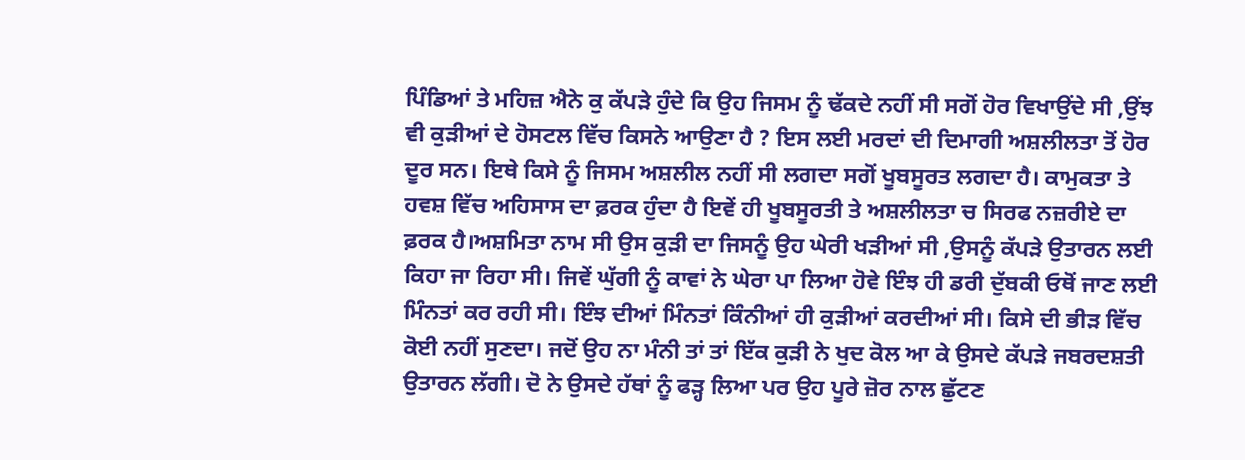ਪਿੰਡਿਆਂ ਤੇ ਮਹਿਜ਼ ਐਨੇ ਕੁ ਕੱਪੜੇ ਹੁੰਦੇ ਕਿ ਉਹ ਜਿਸਮ ਨੂੰ ਢੱਕਦੇ ਨਹੀਂ ਸੀ ਸਗੋਂ ਹੋਰ ਵਿਖਾਉਂਦੇ ਸੀ ,ਉਂਝ ਵੀ ਕੁੜੀਆਂ ਦੇ ਹੋਸਟਲ ਵਿੱਚ ਕਿਸਨੇ ਆਉਣਾ ਹੈ ? ਇਸ ਲਈ ਮਰਦਾਂ ਦੀ ਦਿਮਾਗੀ ਅਸ਼ਲੀਲਤਾ ਤੋਂ ਹੋਰ ਦੂਰ ਸਨ। ਇਥੇ ਕਿਸੇ ਨੂੰ ਜਿਸਮ ਅਸ਼ਲੀਲ ਨਹੀਂ ਸੀ ਲਗਦਾ ਸਗੋਂ ਖੂਬਸੂਰਤ ਲਗਦਾ ਹੈ। ਕਾਮੁਕਤਾ ਤੇ ਹਵਸ਼ ਵਿੱਚ ਅਹਿਸਾਸ ਦਾ ਫ਼ਰਕ ਹੁੰਦਾ ਹੈ ਇਵੇਂ ਹੀ ਖੂਬਸੂਰਤੀ ਤੇ ਅਸ਼ਲੀਲਤਾ ਚ ਸਿਰਫ ਨਜ਼ਰੀਏ ਦਾ ਫ਼ਰਕ ਹੈ।ਅਸ਼ਮਿਤਾ ਨਾਮ ਸੀ ਉਸ ਕੁੜੀ ਦਾ ਜਿਸਨੂੰ ਉਹ ਘੇਰੀ ਖੜੀਆਂ ਸੀ ,ਉਸਨੂੰ ਕੱਪੜੇ ਉਤਾਰਨ ਲਈ ਕਿਹਾ ਜਾ ਰਿਹਾ ਸੀ। ਜਿਵੇਂ ਘੁੱਗੀ ਨੂੰ ਕਾਵਾਂ ਨੇ ਘੇਰਾ ਪਾ ਲਿਆ ਹੋਵੇ ਇੰਝ ਹੀ ਡਰੀ ਦੁੱਬਕੀ ਓਥੋਂ ਜਾਣ ਲਈ ਮਿੰਨਤਾਂ ਕਰ ਰਹੀ ਸੀ। ਇੰਝ ਦੀਆਂ ਮਿੰਨਤਾਂ ਕਿੰਨੀਆਂ ਹੀ ਕੁੜੀਆਂ ਕਰਦੀਆਂ ਸੀ। ਕਿਸੇ ਦੀ ਭੀੜ ਵਿੱਚ ਕੋਈ ਨਹੀਂ ਸੁਣਦਾ। ਜਦੋਂ ਉਹ ਨਾ ਮੰਨੀ ਤਾਂ ਤਾਂ ਇੱਕ ਕੁੜੀ ਨੇ ਖੁਦ ਕੋਲ ਆ ਕੇ ਉਸਦੇ ਕੱਪੜੇ ਜਬਰਦਸ਼ਤੀ ਉਤਾਰਨ ਲੱਗੀ। ਦੋ ਨੇ ਉਸਦੇ ਹੱਥਾਂ ਨੂੰ ਫੜ੍ਹ ਲਿਆ ਪਰ ਉਹ ਪੂਰੇ ਜ਼ੋਰ ਨਾਲ ਛੁੱਟਣ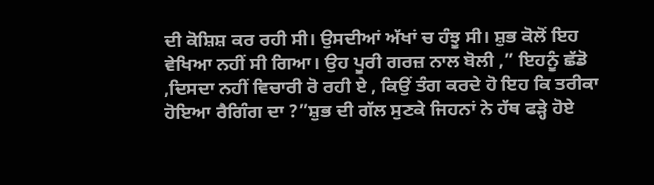ਦੀ ਕੋਸ਼ਿਸ਼ ਕਰ ਰਹੀ ਸੀ। ਉਸਦੀਆਂ ਅੱਖਾਂ ਚ ਹੰਝੂ ਸੀ। ਸ਼ੁਭ ਕੋਲੋਂ ਇਹ ਵੇਖਿਆ ਨਹੀਂ ਸੀ ਗਿਆ। ਉਹ ਪੂਰੀ ਗਰਜ਼ ਨਾਲ ਬੋਲੀ ,” ਇਹਨੂੰ ਛੱਡੋ ,ਦਿਸਦਾ ਨਹੀਂ ਵਿਚਾਰੀ ਰੋ ਰਹੀ ਏ , ਕਿਉਂ ਤੰਗ ਕਰਦੇ ਹੋ ਇਹ ਕਿ ਤਰੀਕਾ ਹੋਇਆ ਰੈਗਿੰਗ ਦਾ ?”ਸ਼ੁਭ ਦੀ ਗੱਲ ਸੁਣਕੇ ਜਿਹਨਾਂ ਨੇ ਹੱਥ ਫੜ੍ਹੇ ਹੋਏ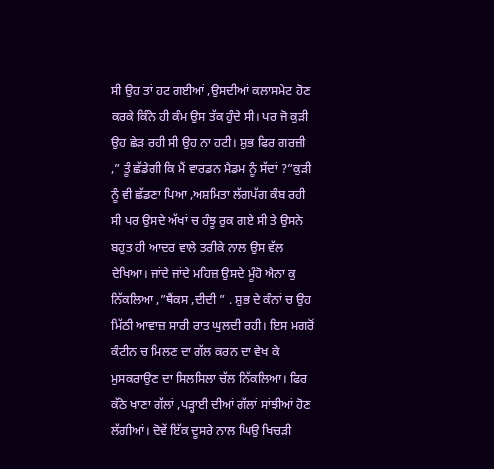ਸੀ ਉਹ ਤਾਂ ਹਟ ਗਈਆਂ ,ਉਸਦੀਆਂ ਕਲਾਸਮੇਟ ਹੋਣ ਕਰਕੇ ਕਿੰਨੇ ਹੀ ਕੰਮ ਉਸ ਤੱਕ ਹੁੰਦੇ ਸੀ। ਪਰ ਜੋ ਕੁੜੀ ਉਹ ਛੇੜ ਰਹੀ ਸੀ ਉਹ ਨਾ ਹਟੀ। ਸ਼ੁਭ ਫਿਰ ਗਰਜ਼ੀ ,” ਤੂੰ ਛੱਡੇਗੀ ਕਿ ਮੈਂ ਵਾਰਡਨ ਮੈਡਮ ਨੂੰ ਸੱਦਾਂ ?”ਕੁੜੀ ਨੂੰ ਵੀ ਛੱਡਣਾ ਪਿਆ ,ਅਸ਼ਮਿਤਾ ਲੱਗਪੱਗ ਕੰਬ ਰਹੀ ਸੀ ਪਰ ਉਸਦੇ ਅੱਖਾਂ ਚ ਹੰਝੂ ਰੁਕ ਗਏ ਸੀ ਤੇ ਉਸਨੇ ਬਹੁਤ ਹੀ ਆਦਰ ਵਾਲੇ ਤਰੀਕੇ ਨਾਲ ਉਸ ਵੱਲ ਦੇਖਿਆ। ਜਾਂਦੇ ਜਾਂਦੇ ਮਹਿਜ਼ ਉਸਦੇ ਮੂੰਹੋ ਐਨਾ ਕੁ ਨਿੱਕਲਿਆ ,”ਥੈਂਕਸ ,ਦੀਦੀ ” . ਸ਼ੁਭ ਦੇ ਕੰਨਾਂ ਚ ਉਹ ਮਿੱਠੀ ਆਵਾਜ਼ ਸਾਰੀ ਰਾਤ ਘੁਲਦੀ ਰਹੀ। ਇਸ ਮਗਰੋਂ ਕੰਟੀਨ ਚ ਮਿਲਣ ਦਾ ਗੱਲ ਕਰਨ ਦਾ ਵੇਖ ਕੇ ਮੁਸਕਰਾਉਣ ਦਾ ਸਿਲਸਿਲਾ ਚੱਲ ਨਿੱਕਲਿਆ। ਫਿਰ ਕੱਠੇ ਖਾਣਾ ਗੱਲਾਂ ,ਪੜ੍ਹਾਈ ਦੀਆਂ ਗੱਲਾਂ ਸਾਂਝੀਆਂ ਹੋਣ ਲੱਗੀਆਂ। ਦੋਵੇਂ ਇੱਕ ਦੂਸਰੇ ਨਾਲ ਘਿਉ ਖਿਚੜੀ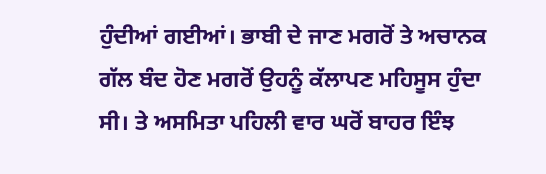ਹੁੰਦੀਆਂ ਗਈਆਂ। ਭਾਬੀ ਦੇ ਜਾਣ ਮਗਰੋਂ ਤੇ ਅਚਾਨਕ ਗੱਲ ਬੰਦ ਹੋਣ ਮਗਰੋਂ ਉਹਨੂੰ ਕੱਲਾਪਣ ਮਹਿਸੂਸ ਹੁੰਦਾ ਸੀ। ਤੇ ਅਸਮਿਤਾ ਪਹਿਲੀ ਵਾਰ ਘਰੋਂ ਬਾਹਰ ਇੰਝ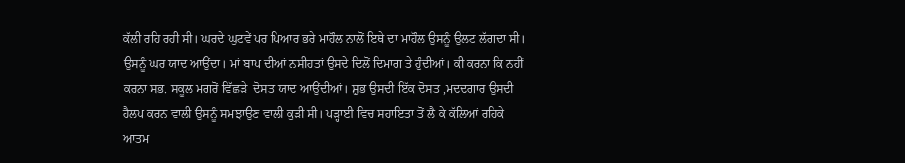ਕੱਲੀ ਰਹਿ ਰਹੀ ਸੀ। ਘਰਦੇ ਘੁਟਵੇਂ ਪਰ ਪਿਆਰ ਭਰੇ ਮਾਹੌਲ ਨਾਲੋਂ ਇਥੇ ਦਾ ਮਾਹੌਲ ਉਸਨੂੰ ਉਲਟ ਲੱਗਦਾ ਸੀ। ਉਸਨੂੰ ਘਰ ਯਾਦ ਆਉਂਦਾ। ਮਾਂ ਬਾਪ ਦੀਆਂ ਨਸੀਹਤਾਂ ਉਸਦੇ ਦਿਲੋਂ ਦਿਮਾਗ ਤੇ ਹੁੰਦੀਆਂ। ਕੀ ਕਰਨਾ ਕਿ ਨਹੀਂ ਕਰਨਾ ਸਭ. ਸਕੂਲ ਮਗਰੋਂ ਵਿੱਛੜੇ  ਦੋਸਤ ਯਾਦ ਆਉਂਦੀਆਂ। ਸ਼ੁਭ ਉਸਦੀ ਇੱਕ ਦੋਸਤ ,ਮਦਦਗਾਰ ਉਸਦੀ ਹੈਲਪ ਕਰਨ ਵਾਲੀ ਉਸਨੂੰ ਸਮਝਾਉਣ ਵਾਲੀ ਕੁੜੀ ਸੀ। ਪੜ੍ਹਾਈ ਵਿਚ ਸਹਾਇਤਾ ਤੋਂ ਲੈ ਕੇ ਕੱਲਿਆਂ ਰਹਿਕੇ ਆਤਮ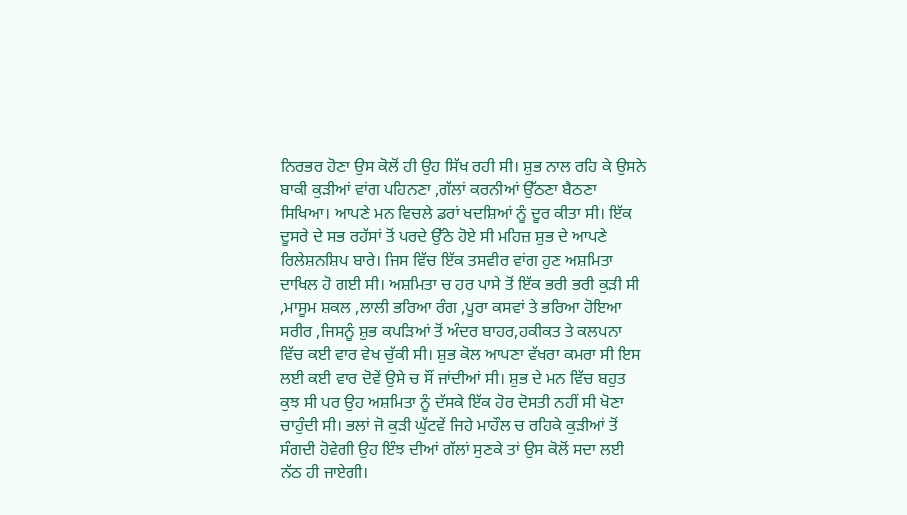ਨਿਰਭਰ ਹੋਣਾ ਉਸ ਕੋਲੋਂ ਹੀ ਉਹ ਸਿੱਖ ਰਹੀ ਸੀ। ਸ਼ੁਭ ਨਾਲ ਰਹਿ ਕੇ ਉਸਨੇ ਬਾਕੀ ਕੁੜੀਆਂ ਵਾਂਗ ਪਹਿਨਣਾ ,ਗੱਲਾਂ ਕਰਨੀਆਂ ਉੱਠਣਾ ਬੈਠਣਾ ਸਿਖਿਆ। ਆਪਣੇ ਮਨ ਵਿਚਲੇ ਡਰਾਂ ਖਦਸ਼ਿਆਂ ਨੂੰ ਦੂਰ ਕੀਤਾ ਸੀ। ਇੱਕ ਦੂਸਰੇ ਦੇ ਸਭ ਰਹੱਸਾਂ ਤੋਂ ਪਰਦੇ ਉੱਠੇ ਹੋਏ ਸੀ ਮਹਿਜ਼ ਸ਼ੁਭ ਦੇ ਆਪਣੇ ਰਿਲੇਸ਼ਨਸ਼ਿਪ ਬਾਰੇ। ਜਿਸ ਵਿੱਚ ਇੱਕ ਤਸਵੀਰ ਵਾਂਗ ਹੁਣ ਅਸ਼ਮਿਤਾ ਦਾਖਿਲ ਹੋ ਗਈ ਸੀ। ਅਸ਼ਮਿਤਾ ਚ ਹਰ ਪਾਸੇ ਤੋਂ ਇੱਕ ਭਰੀ ਭਰੀ ਕੁੜੀ ਸੀ ,ਮਾਸੂਮ ਸ਼ਕਲ ,ਲਾਲੀ ਭਰਿਆ ਰੰਗ ,ਪੂਰਾ ਕਸਵਾਂ ਤੇ ਭਰਿਆ ਹੋਇਆ ਸਰੀਰ ,ਜਿਸਨੂੰ ਸ਼ੁਭ ਕਪੜਿਆਂ ਤੋਂ ਅੰਦਰ ਬਾਹਰ,ਹਕੀਕਤ ਤੇ ਕਲਪਨਾ ਵਿੱਚ ਕਈ ਵਾਰ ਵੇਖ ਚੁੱਕੀ ਸੀ। ਸ਼ੁਭ ਕੋਲ ਆਪਣਾ ਵੱਖਰਾ ਕਮਰਾ ਸੀ ਇਸ ਲਈ ਕਈ ਵਾਰ ਦੋਵੇਂ ਉਸੇ ਚ ਸੌਂ ਜਾਂਦੀਆਂ ਸੀ। ਸ਼ੁਭ ਦੇ ਮਨ ਵਿੱਚ ਬਹੁਤ ਕੁਝ ਸੀ ਪਰ ਉਹ ਅਸ਼ਮਿਤਾ ਨੂੰ ਦੱਸਕੇ ਇੱਕ ਹੋਰ ਦੋਸਤੀ ਨਹੀਂ ਸੀ ਖੋਣਾ ਚਾਹੁੰਦੀ ਸੀ। ਭਲਾਂ ਜੋ ਕੁੜੀ ਘੁੱਟਵੇਂ ਜਿਹੇ ਮਾਹੌਲ ਚ ਰਹਿਕੇ ਕੁੜੀਆਂ ਤੋਂ ਸੰਗਦੀ ਹੋਵੇਗੀ ਉਹ ਇੰਝ ਦੀਆਂ ਗੱਲਾਂ ਸੁਣਕੇ ਤਾਂ ਉਸ ਕੋਲੋਂ ਸਦਾ ਲਈ ਨੱਠ ਹੀ ਜਾਏਗੀ।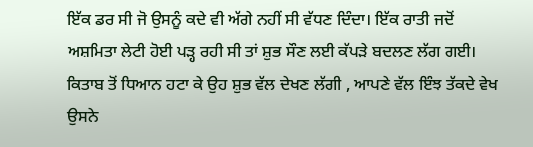ਇੱਕ ਡਰ ਸੀ ਜੋ ਉਸਨੂੰ ਕਦੇ ਵੀ ਅੱਗੇ ਨਹੀਂ ਸੀ ਵੱਧਣ ਦਿੰਦਾ। ਇੱਕ ਰਾਤੀ ਜਦੋਂ ਅਸ਼ਮਿਤਾ ਲੇਟੀ ਹੋਈ ਪੜ੍ਹ ਰਹੀ ਸੀ ਤਾਂ ਸ਼ੁਭ ਸੌਣ ਲਈ ਕੱਪੜੇ ਬਦਲਣ ਲੱਗ ਗਈ। ਕਿਤਾਬ ਤੋਂ ਧਿਆਨ ਹਟਾ ਕੇ ਉਹ ਸ਼ੁਭ ਵੱਲ ਦੇਖਣ ਲੱਗੀ , ਆਪਣੇ ਵੱਲ ਇੰਝ ਤੱਕਦੇ ਵੇਖ ਉਸਨੇ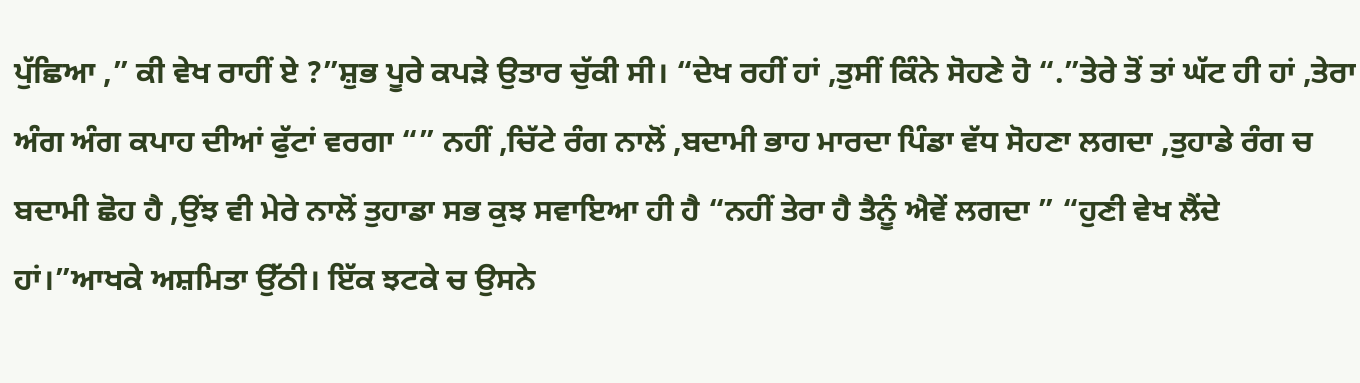ਪੁੱਛਿਆ ,” ਕੀ ਵੇਖ ਰਾਹੀਂ ਏ ?”ਸ਼ੁਭ ਪੂਰੇ ਕਪੜੇ ਉਤਾਰ ਚੁੱਕੀ ਸੀ। “ਦੇਖ ਰਹੀਂ ਹਾਂ ,ਤੁਸੀਂ ਕਿੰਨੇ ਸੋਹਣੇ ਹੋ “.”ਤੇਰੇ ਤੋਂ ਤਾਂ ਘੱਟ ਹੀ ਹਾਂ ,ਤੇਰਾ ਅੰਗ ਅੰਗ ਕਪਾਹ ਦੀਆਂ ਫੁੱਟਾਂ ਵਰਗਾ “” ਨਹੀਂ ,ਚਿੱਟੇ ਰੰਗ ਨਾਲੋਂ ,ਬਦਾਮੀ ਭਾਹ ਮਾਰਦਾ ਪਿੰਡਾ ਵੱਧ ਸੋਹਣਾ ਲਗਦਾ ,ਤੁਹਾਡੇ ਰੰਗ ਚ ਬਦਾਮੀ ਛੋਹ ਹੈ ,ਉਂਝ ਵੀ ਮੇਰੇ ਨਾਲੋਂ ਤੁਹਾਡਾ ਸਭ ਕੁਝ ਸਵਾਇਆ ਹੀ ਹੈ “ਨਹੀਂ ਤੇਰਾ ਹੈ ਤੈਨੂੰ ਐਵੇਂ ਲਗਦਾ ” “ਹੁਣੀ ਵੇਖ ਲੈਂਦੇ ਹਾਂ।”ਆਖਕੇ ਅਸ਼ਮਿਤਾ ਉੱਠੀ। ਇੱਕ ਝਟਕੇ ਚ ਉਸਨੇ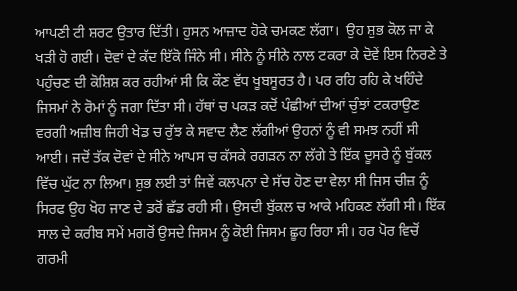ਆਪਣੀ ਟੀ ਸ਼ਰਟ ਉਤਾਰ ਦਿੱਤੀ। ਹੁਸਨ ਆਜ਼ਾਦ ਹੋਕੇ ਚਮਕਣ ਲੱਗਾ।  ਉਹ ਸ਼ੁਭ ਕੋਲ ਜਾ ਕੇ ਖੜੀ ਹੋ ਗਈ। ਦੋਵਾਂ ਦੇ ਕੱਦ ਇੱਕੋ ਜਿੰਨੇ ਸੀ। ਸੀਨੇ ਨੂੰ ਸੀਨੇ ਨਾਲ ਟਕਰਾ ਕੇ ਦੋਵੇਂ ਇਸ ਨਿਰਣੇ ਤੇ ਪਹੁੰਚਣ ਦੀ ਕੋਸ਼ਿਸ਼ ਕਰ ਰਹੀਆਂ ਸੀ ਕਿ ਕੌਣ ਵੱਧ ਖੂਬਸੂਰਤ ਹੈ। ਪਰ ਰਹਿ ਰਹਿ ਕੇ ਖਹਿੰਦੇ ਜਿਸਮਾਂ ਨੇ ਰੋਮਾਂ ਨੂੰ ਜਗਾ ਦਿੱਤਾ ਸੀ। ਹੱਥਾਂ ਚ ਪਕੜ ਕਦੋਂ ਪੰਛੀਆਂ ਦੀਆਂ ਚੁੰਝਾਂ ਟਕਰਾਉਣ ਵਰਗੀ ਅਜ਼ੀਬ ਜਿਹੀ ਖੇਡ ਚ ਰੁੱਝ ਕੇ ਸਵਾਦ ਲੈਣ ਲੱਗੀਆਂ ਉਹਨਾਂ ਨੂੰ ਵੀ ਸਮਝ ਨਹੀਂ ਸੀ ਆਈ। ਜਦੋਂ ਤੱਕ ਦੋਵਾਂ ਦੇ ਸੀਨੇ ਆਪਸ ਚ ਕੱਸਕੇ ਰਗੜਨ ਨਾ ਲੱਗੇ ਤੇ ਇੱਕ ਦੂਸਰੇ ਨੂੰ ਬੁੱਕਲ ਵਿੱਚ ਘੁੱਟ ਨਾ ਲਿਆ। ਸ਼ੁਭ ਲਈ ਤਾਂ ਜਿਵੇਂ ਕਲਪਨਾ ਦੇ ਸੱਚ ਹੋਣ ਦਾ ਵੇਲਾ ਸੀ ਜਿਸ ਚੀਜ਼ ਨੂੰ ਸਿਰਫ ਉਹ ਖੋਹ ਜਾਣ ਦੇ ਡਰੋਂ ਛੱਡ ਰਹੀ ਸੀ। ਉਸਦੀ ਬੁੱਕਲ ਚ ਆਕੇ ਮਹਿਕਣ ਲੱਗੀ ਸੀ। ਇੱਕ ਸਾਲ ਦੇ ਕਰੀਬ ਸਮੇਂ ਮਗਰੋਂ ਉਸਦੇ ਜਿਸਮ ਨੂੰ ਕੋਈ ਜਿਸਮ ਛੂਹ ਰਿਹਾ ਸੀ। ਹਰ ਪੋਰ ਵਿਚੋਂ ਗਰਮੀ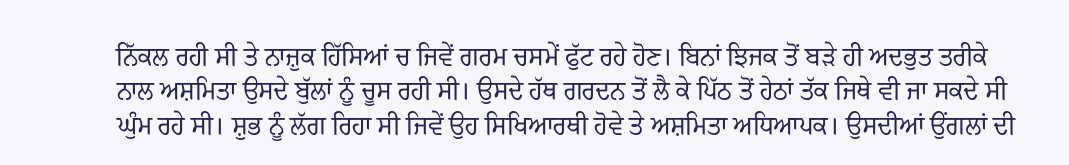ਨਿੱਕਲ ਰਹੀ ਸੀ ਤੇ ਨਾਜ਼ੁਕ ਹਿੱਸਿਆਂ ਚ ਜਿਵੇਂ ਗਰਮ ਚਸਮੇਂ ਫੁੱਟ ਰਹੇ ਹੋਣ। ਬਿਨਾਂ ਝਿਜਕ ਤੋਂ ਬੜੇ ਹੀ ਅਦਭੁਤ ਤਰੀਕੇ ਨਾਲ ਅਸ਼ਮਿਤਾ ਉਸਦੇ ਬੁੱਲਾਂ ਨੂੰ ਚੂਸ ਰਹੀ ਸੀ। ਉਸਦੇ ਹੱਥ ਗਰਦਨ ਤੋਂ ਲੈ ਕੇ ਪਿੱਠ ਤੋਂ ਹੇਠਾਂ ਤੱਕ ਜਿਥੇ ਵੀ ਜਾ ਸਕਦੇ ਸੀ ਘੁੰਮ ਰਹੇ ਸੀ। ਸ਼ੁਭ ਨੂੰ ਲੱਗ ਰਿਹਾ ਸੀ ਜਿਵੇਂ ਉਹ ਸਿਖਿਆਰਥੀ ਹੋਵੇ ਤੇ ਅਸ਼ਮਿਤਾ ਅਧਿਆਪਕ। ਉਸਦੀਆਂ ਉਂਗਲਾਂ ਦੀ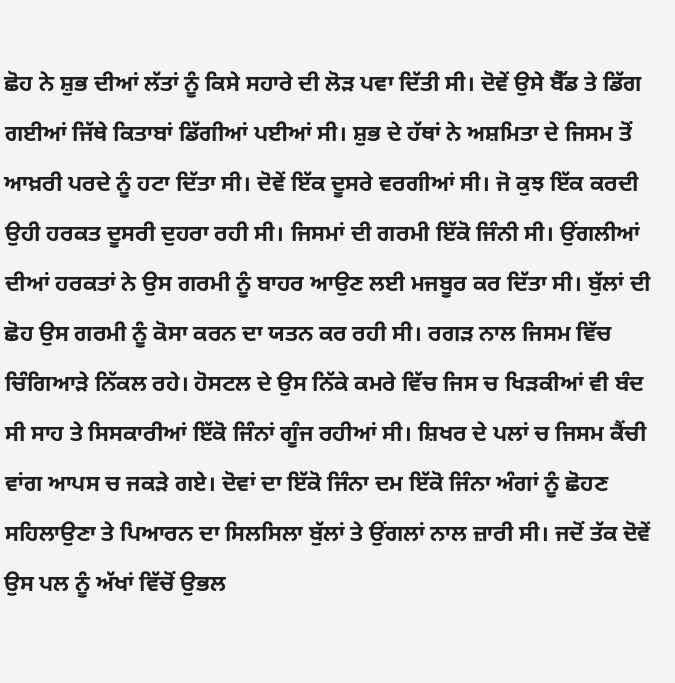ਛੋਹ ਨੇ ਸ਼ੁਭ ਦੀਆਂ ਲੱਤਾਂ ਨੂੰ ਕਿਸੇ ਸਹਾਰੇ ਦੀ ਲੋੜ ਪਵਾ ਦਿੱਤੀ ਸੀ। ਦੋਵੇਂ ਉਸੇ ਬੈੱਡ ਤੇ ਡਿੱਗ ਗਈਆਂ ਜਿੱਥੇ ਕਿਤਾਬਾਂ ਡਿੱਗੀਆਂ ਪਈਆਂ ਸੀ। ਸ਼ੁਭ ਦੇ ਹੱਥਾਂ ਨੇ ਅਸ਼ਮਿਤਾ ਦੇ ਜਿਸਮ ਤੋਂ ਆਖ਼ਰੀ ਪਰਦੇ ਨੂੰ ਹਟਾ ਦਿੱਤਾ ਸੀ। ਦੋਵੇਂ ਇੱਕ ਦੂਸਰੇ ਵਰਗੀਆਂ ਸੀ। ਜੋ ਕੁਝ ਇੱਕ ਕਰਦੀ ਉਹੀ ਹਰਕਤ ਦੂਸਰੀ ਦੁਹਰਾ ਰਹੀ ਸੀ। ਜਿਸਮਾਂ ਦੀ ਗਰਮੀ ਇੱਕੋ ਜਿੰਨੀ ਸੀ। ਉਂਗਲੀਆਂ ਦੀਆਂ ਹਰਕਤਾਂ ਨੇ ਉਸ ਗਰਮੀ ਨੂੰ ਬਾਹਰ ਆਉਣ ਲਈ ਮਜਬੂਰ ਕਰ ਦਿੱਤਾ ਸੀ। ਬੁੱਲਾਂ ਦੀ ਛੋਹ ਉਸ ਗਰਮੀ ਨੂੰ ਕੋਸਾ ਕਰਨ ਦਾ ਯਤਨ ਕਰ ਰਹੀ ਸੀ। ਰਗੜ ਨਾਲ ਜਿਸਮ ਵਿੱਚ ਚਿੰਗਿਆੜੇ ਨਿੱਕਲ ਰਹੇ। ਹੋਸਟਲ ਦੇ ਉਸ ਨਿੱਕੇ ਕਮਰੇ ਵਿੱਚ ਜਿਸ ਚ ਖਿੜਕੀਆਂ ਵੀ ਬੰਦ ਸੀ ਸਾਹ ਤੇ ਸਿਸਕਾਰੀਆਂ ਇੱਕੋ ਜਿੰਨਾਂ ਗੂੰਜ ਰਹੀਆਂ ਸੀ। ਸ਼ਿਖਰ ਦੇ ਪਲਾਂ ਚ ਜਿਸਮ ਕੈਂਚੀ ਵਾਂਗ ਆਪਸ ਚ ਜਕੜੇ ਗਏ। ਦੋਵਾਂ ਦਾ ਇੱਕੋ ਜਿੰਨਾ ਦਮ ਇੱਕੋ ਜਿੰਨਾ ਅੰਗਾਂ ਨੂੰ ਛੋਹਣ ਸਹਿਲਾਉਣਾ ਤੇ ਪਿਆਰਨ ਦਾ ਸਿਲਸਿਲਾ ਬੁੱਲਾਂ ਤੇ ਉਂਗਲਾਂ ਨਾਲ ਜ਼ਾਰੀ ਸੀ। ਜਦੋਂ ਤੱਕ ਦੋਵੇਂ ਉਸ ਪਲ ਨੂੰ ਅੱਖਾਂ ਵਿੱਚੋਂ ਉਭਲ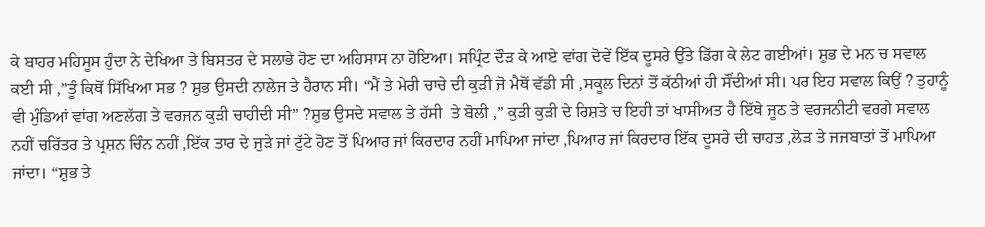ਕੇ ਬਾਹਰ ਮਹਿਸੂਸ ਹੁੰਦਾ ਨੇ ਦੇਖਿਆ ਤੇ ਬਿਸਤਰ ਦੇ ਸਲਾਭੇ ਹੋਣ ਦਾ ਅਹਿਸਾਸ ਨਾ ਹੋਇਆ। ਸਪ੍ਰਿੰਟ ਦੌੜ ਕੇ ਆਏ ਵਾਂਗ ਦੋਵੇਂ ਇੱਕ ਦੂਸਰੇ ਉੱਤੇ ਡਿੱਗ ਕੇ ਲੇਟ ਗਈਆਂ। ਸ਼ੁਭ ਦੇ ਮਨ ਚ ਸਵਾਲ ਕਈ ਸੀ ,”ਤੂੰ ਕਿਥੋਂ ਸਿੱਖਿਆ ਸਭ ? ਸ਼ੁਭ ਉਸਦੀ ਨਾਲੇਜ ਤੇ ਹੈਰਾਨ ਸੀ। “ਮੈਂ ਤੇ ਮੇਰੀ ਚਾਚੇ ਦੀ ਕੁੜੀ ਜੋ ਮੈਥੋਂ ਵੱਡੀ ਸੀ ,ਸਕੂਲ ਦਿਨਾਂ ਤੋਂ ਕੱਠੀਆਂ ਹੀ ਸੌਂਦੀਆਂ ਸੀ। ਪਰ ਇਹ ਸਵਾਲ ਕਿਉਂ ? ਤੁਹਾਨੂੰ ਵੀ ਮੁੰਡਿਆਂ ਵਾਂਗ ਅਣਲੱਗ ਤੇ ਵਰਜਨ ਕੁੜੀ ਚਾਹੀਦੀ ਸੀ” ?ਸ਼ੁਭ ਉਸਦੇ ਸਵਾਲ ਤੇ ਹੱਸੀ  ਤੇ ਬੋਲੀ ,” ਕੁੜੀ ਕੁੜੀ ਦੇ ਰਿਸ਼ਤੇ ਚ ਇਹੀ ਤਾਂ ਖਾਸੀਅਤ ਹੈ ਇੱਥੇ ਜੂਠ ਤੇ ਵਰਜਨੀਟੀ ਵਰਗੇ ਸਵਾਲ ਨਹੀਂ ਚਰਿੱਤਰ ਤੇ ਪ੍ਰਸ਼ਨ ਚਿੰਨ ਨਹੀਂ ,ਇੱਕ ਤਾਰ ਦੇ ਜੁੜੇ ਜਾਂ ਟੁੱਟੇ ਹੋਣ ਤੋਂ ਪਿਆਰ ਜਾਂ ਕਿਰਦਾਰ ਨਹੀਂ ਮਾਪਿਆ ਜਾਂਦਾ ,ਪਿਆਰ ਜਾਂ ਕਿਰਦਾਰ ਇੱਕ ਦੂਸਰੇ ਦੀ ਚਾਹਤ ,ਲੋੜ ਤੇ ਜਜਬਾਤਾਂ ਤੋਂ ਮਾਪਿਆ ਜਾਂਦਾ। “ਸ਼ੁਭ ਤੇ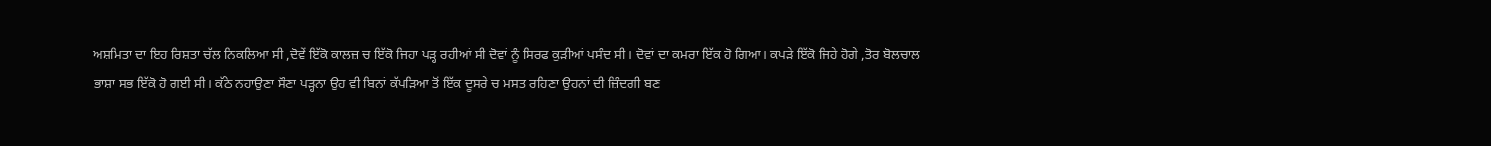ਅਸ਼ਮਿਤਾ ਦਾ ਇਹ ਰਿਸ਼ਤਾ ਚੱਲ ਨਿਕਲਿਆ ਸੀ ,ਦੋਵੇਂ ਇੱਕੋ ਕਾਲਜ਼ ਚ ਇੱਕੋ ਜਿਹਾ ਪੜ੍ਹ ਰਹੀਆਂ ਸੀ ਦੋਵਾਂ ਨੂੰ ਸਿਰਫ ਕੁੜੀਆਂ ਪਸੰਦ ਸੀ। ਦੋਵਾਂ ਦਾ ਕਮਰਾ ਇੱਕ ਹੋ ਗਿਆ। ਕਪੜੇ ਇੱਕੋ ਜਿਹੇ ਹੋਗੇ ,ਤੋਰ ਬੋਲਚਾਲ ਭਾਸ਼ਾ ਸਭ ਇੱਕੋ ਹੋ ਗਈ ਸੀ। ਕੱਠੇ ਨਹਾਉਣਾ ਸੌਣਾ ਪੜ੍ਹਨਾ ਉਹ ਵੀ ਬਿਨਾਂ ਕੱਪੜਿਆ ਤੋਂ ਇੱਕ ਦੂਸਰੇ ਚ ਮਸਤ ਰਹਿਣਾ ਉਹਨਾਂ ਦੀ ਜ਼ਿੰਦਗੀ ਬਣ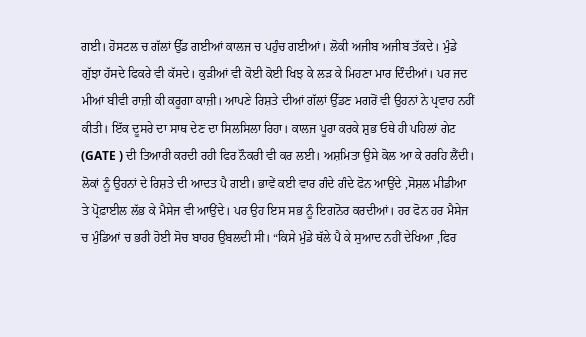ਗਈ। ਹੋਸਟਲ ਚ ਗੱਲਾਂ ਉੱਡ ਗਈਆਂ ਕਾਲਜ ਚ ਪਹੁੰਚ ਗਈਆਂ। ਲੋਕੀ ਅਜੀਬ ਅਜੀਬ ਤੱਕਦੇ। ਮੁੰਡੇ ਗੁੱਝਾ ਹੱਸਦੇ ਫਿਕਰੇ ਵੀ ਕੱਸਦੇ। ਕੁੜੀਆਂ ਵੀ ਕੋਈ ਕੋਈ ਖਿਝ ਕੇ ਲੜ ਕੇ ਮਿਹਣਾ ਮਾਰ ਦਿੰਦੀਆਂ। ਪਰ ਜਦ ਮੀਆਂ ਬੀਵੀ ਰਾਜ਼ੀ ਕੀ ਕਰੂਗਾ ਕਾਜ਼ੀ। ਆਪਣੇ ਰਿਸ਼ਤੇ ਦੀਆਂ ਗੱਲਾਂ ਉੱਡਣ ਮਗਰੋਂ ਵੀ ਉਹਨਾਂ ਨੇ ਪ੍ਰਵਾਹ ਨਹੀਂ ਕੀਤੀ। ਇੱਕ ਦੂਸਰੇ ਦਾ ਸਾਥ ਦੇਣ ਦਾ ਸਿਲਸਿਲਾ ਰਿਹਾ। ਕਾਲਜ ਪੂਰਾ ਕਰਕੇ ਸ਼ੁਭ ਓਥੇ ਹੀ ਪਹਿਲਾਂ ਗੇਟ (GATE ) ਦੀ ਤਿਆਰੀ ਕਰਦੀ ਰਹੀ ਫਿਰ ਨੌਕਰੀ ਵੀ ਕਰ ਲਈ। ਅਸ਼ਮਿਤਾ ਉਸੇ ਕੋਲ ਆ ਕੇ ਰਰਹਿ ਲੈਂਦੀ। ਲੋਕਾਂ ਨੂੰ ਉਹਨਾਂ ਦੇ ਰਿਸ਼ਤੇ ਦੀ ਆਦਤ ਪੈ ਗਈ। ਭਾਵੇਂ ਕਈ ਵਾਰ ਗੰਦੇ ਗੰਦੇ ਫੋਨ ਆਉਂਦੇ ,ਸੋਸ਼ਲ ਮੀਡੀਆ ਤੇ ਪ੍ਰੋਫ਼ਾਈਲ ਲੱਭ ਕੇ ਮੈਸੇਜ ਵੀ ਆਉਂਦੇ। ਪਰ ਉਹ ਇਸ ਸਭ ਨੂੰ ਇਗਨੋਰ ਕਰਦੀਆਂ। ਹਰ ਫੋਨ ਹਰ ਮੈਸੇਜ ਚ ਮੁੰਡਿਆਂ ਚ ਭਰੀ ਹੋਈ ਸੋਚ ਬਾਹਰ ਉਬਲਦੀ ਸੀ। “ਕਿਸੇ ਮੁੰਡੇ ਥੱਲੇ ਪੈ ਕੇ ਸੁਆਦ ਨਹੀਂ ਦੇਖਿਆ ,ਫਿਰ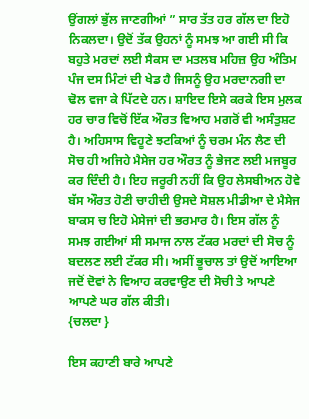ਉਂਗਲਾਂ ਭੁੱਲ ਜਾਣਗੀਆਂ ” ਸਾਰ ਤੱਤ ਹਰ ਗੱਲ ਦਾ ਇਹੋ ਨਿਕਲਦਾ। ਉਦੋਂ ਤੱਕ ਉਹਨਾਂ ਨੂੰ ਸਮਝ ਆ ਗਈ ਸੀ ਕਿ ਬਹੁਤੇ ਮਰਦਾਂ ਲਈ ਸੈਕਸ ਦਾ ਮਤਲਬ ਮਹਿਜ਼ ਉਹ ਅੰਤਿਮ ਪੰਜ ਦਸ ਮਿੰਟਾਂ ਦੀ ਖੇਡ ਹੈ ਜਿਸਨੂੰ ਉਹ ਮਰਦਾਨਗੀ ਦਾ ਢੋਲ ਵਜਾ ਕੇ ਪਿੱਟਦੇ ਹਨ। ਸ਼ਾਇਦ ਇਸੇ ਕਰਕੇ ਇਸ ਮੁਲਕ ਹਰ ਚਾਰ ਵਿਚੋਂ ਇੱਕ ਔਰਤ ਵਿਆਹ ਮਗਰੋਂ ਵੀ ਅਸੰਤੁਸ਼ਟ ਹੈ। ਅਹਿਸਾਸ ਵਿਹੂਣੇ ਝਟਕਿਆਂ ਨੂੰ ਚਰਮ ਮੰਨ ਲੈਣ ਦੀ ਸੋਚ ਹੀ ਅਜਿਹੇ ਮੈਸੇਜ ਹਰ ਔਰਤ ਨੂੰ ਭੇਜਣ ਲਈ ਮਜਬੂਰ ਕਰ ਦਿੰਦੀ ਹੈ। ਇਹ ਜਰੂਰੀ ਨਹੀਂ ਕਿ ਉਹ ਲੇਸਬੀਅਨ ਹੋਵੇ ਬੱਸ ਔਰਤ ਹੋਣੀ ਚਾਹੀਦੀ ਉਸਦੇ ਸੋਸ਼ਲ ਮੀਡੀਆ ਦੇ ਮੈਸੇਜ ਬਾਕਸ ਚ ਇਹੋ ਮੇਸੇਜਾਂ ਦੀ ਭਰਮਾਰ ਹੈ। ਇਸ ਗੱਲ ਨੂੰ ਸਮਝ ਗਈਆਂ ਸੀ ਸਮਾਜ ਨਾਲ ਟੱਕਰ ਮਰਦਾਂ ਦੀ ਸੋਚ ਨੂੰ ਬਦਲਣ ਲਈ ਟੱਕਰ ਸੀ। ਅਸੀਂ ਭੂਚਾਲ ਤਾਂ ਉਦੋਂ ਆਇਆ ਜਦੋਂ ਦੋਵਾਂ ਨੇ ਵਿਆਹ ਕਰਵਾਉਣ ਦੀ ਸੋਚੀ ਤੇ ਆਪਣੇ ਆਪਣੇ ਘਰ ਗੱਲ ਕੀਤੀ।
{ਚਲਦਾ }

ਇਸ ਕਹਾਣੀ ਬਾਰੇ ਆਪਣੇ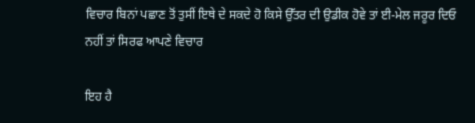ਵਿਚਾਰ ਬਿਨਾਂ ਪਛਾਣ ਤੋਂ ਤੁਸੀਂ ਇਥੇ ਦੇ ਸਕਦੇ ਹੋ ਕਿਸੇ ਉੱਤਰ ਦੀ ਉਡੀਕ ਹੋਵੇ ਤਾਂ ਈ-ਮੇਲ ਜਰੂਰ ਦਿਓ ਨਹੀਂ ਤਾਂ ਸਿਰਫ ਆਪਣੇ ਵਿਚਾਰ

ਇਹ ਹੈ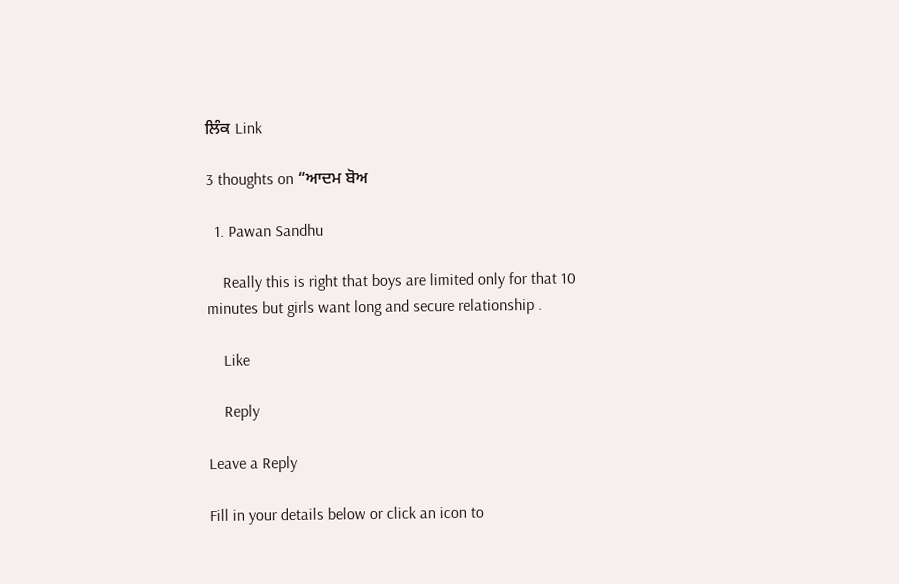ਲਿੰਕ Link

3 thoughts on “ਆਦਮ ਬੋਅ

  1. Pawan Sandhu

    Really this is right that boys are limited only for that 10 minutes but girls want long and secure relationship .

    Like

    Reply

Leave a Reply

Fill in your details below or click an icon to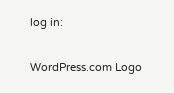log in:

WordPress.com Logo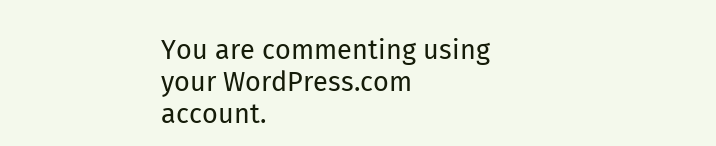You are commenting using your WordPress.com account.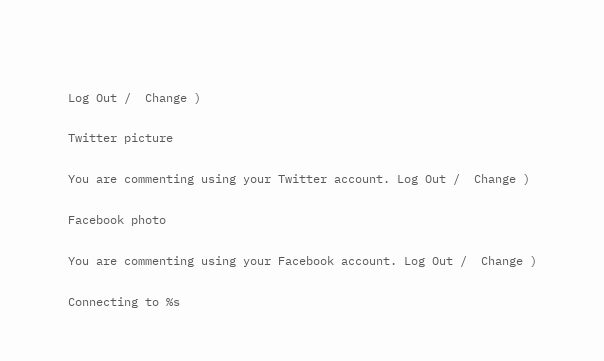Log Out /  Change )

Twitter picture

You are commenting using your Twitter account. Log Out /  Change )

Facebook photo

You are commenting using your Facebook account. Log Out /  Change )

Connecting to %s